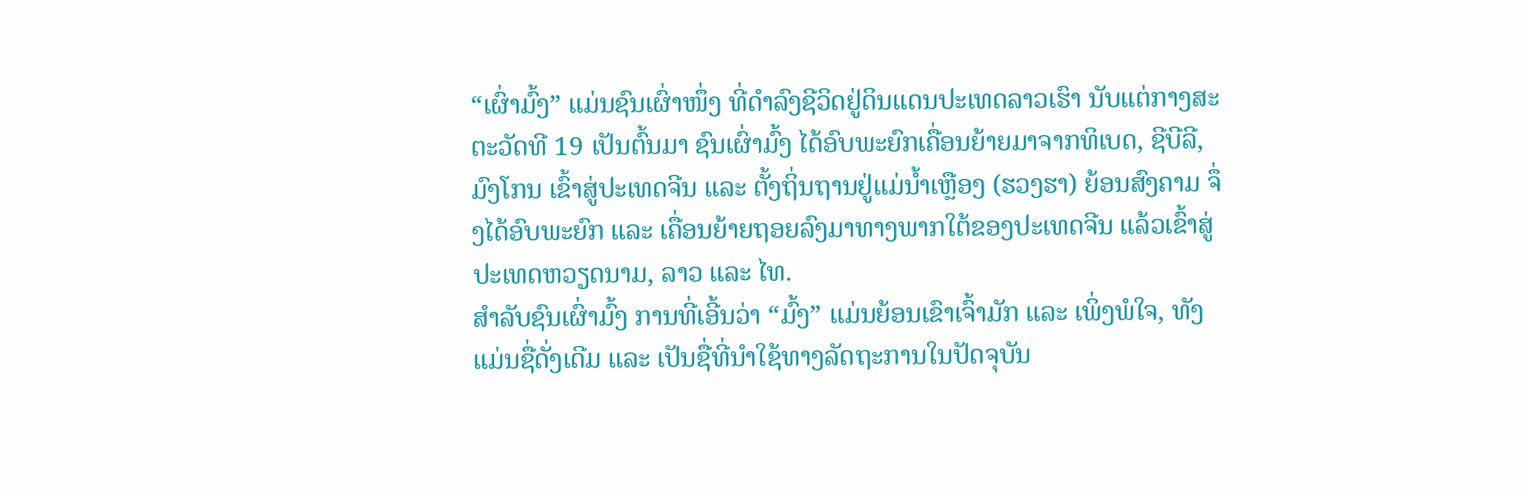“ເຜົ່າມົ້ງ” ແມ່ນຊົນເຜົ່າໜຶ່ງ ທີ່ດຳລົງຊີວິດຢູ່ດິນແດນປະເທດລາວເຮົາ ນັບແຕ່ກາງສະຕະວັດທີ 19 ເປັນຕົ້ນມາ ຊົນເຜົ່າມົ້ງ ໄດ້ອົບພະຍົກເຄື່ອນຍ້າຍມາຈາກທິເບດ, ຊີບີລີ, ມົງໂກນ ເຂົ້າສູ່ປະເທດຈີນ ແລະ ຕັ້ງຖິ່ນຖານຢູ່ແມ່ນ້ຳເຫຼືອງ (ຮວງຮາ) ຍ້ອນສົງຄາມ ຈຶ່ງໄດ້ອົບພະຍົກ ແລະ ເຄື່ອນຍ້າຍຖອຍລົງມາທາງພາກໃຕ້ຂອງປະເທດຈີນ ແລ້ວເຂົ້າສູ່ ປະເທດຫວຽດນາມ, ລາວ ແລະ ໄທ.
ສໍາລັບຊົນເຜົ່າມົ້ງ ການທີ່ເອີ້ນວ່າ “ມົ້ງ” ແມ່ນຍ້ອນເຂົາເຈົ້າມັກ ແລະ ເພິ່ງພໍໃຈ, ທັງແມ່ນຊື່ດັ່ງເດີມ ແລະ ເປັນຊື່ທີ່ນຳໃຊ້ທາງລັດຖະການໃນປັດຈຸບັນ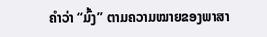ຄຳວ່າ “ມົ້ງ” ຕາມຄວາມໝາຍຂອງພາສາ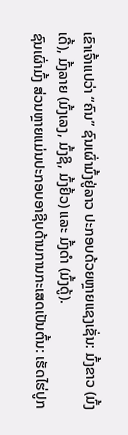ເຂົາເຈົ້າແປວ່າ “ຄົນ” ຊົນເຜົ່າມົ້ງຢູ່ລາວ ປະກອບດ້ວຍຫຼາຍແຊງເຊັ່ນ: ມົ້ງຂາວ (ມົ້ງເດີ້), ມົ້ງລາຍ (ມົ້ງເລງ, ມົ້ງຊິ, ມົ້ງຢົ້ວ) ແລະ ມົ້ງດຳ (ມົ້ງດູ້).
ຊົນເຜົ່າມົ້ງ ສ່ວນຫຼາຍແມ່ນປະກອບອາຊີບດ້ານການກະເສດເປັນຕົ້ນ: ເຮັດໄຮ່ປູກ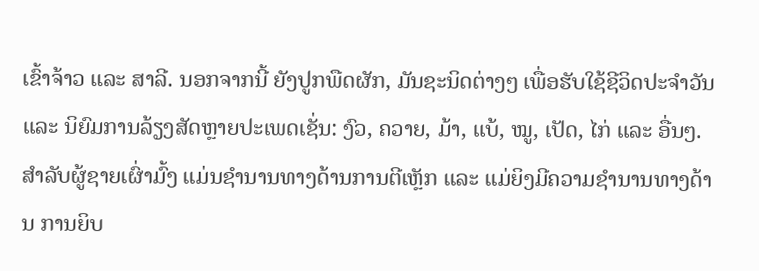ເຂົ້າຈ້າວ ແລະ ສາລີ. ນອກຈາກນີ້ ຍັງປູກພືດຜັກ, ມັນຊະນິດຕ່າງໆ ເພື່ອຮັບໃຊ້ຊີວິດປະຈຳວັນ ແລະ ນິຍົມການລ້ຽງສັດຫຼາຍປະເພດເຊັ່ນ: ງົວ, ຄວາຍ, ມ້າ, ແບ້, ໝູ, ເປັດ, ໄກ່ ແລະ ອື່ນໆ.
ສຳລັບຜູ້ຊາຍເຜົ່າມົ້ງ ແມ່ນຊຳນານທາງດ້ານການຕີເຫຼັກ ແລະ ແມ່ຍິງມີຄວາມຊຳນານທາງດ້ານ ການຍິບ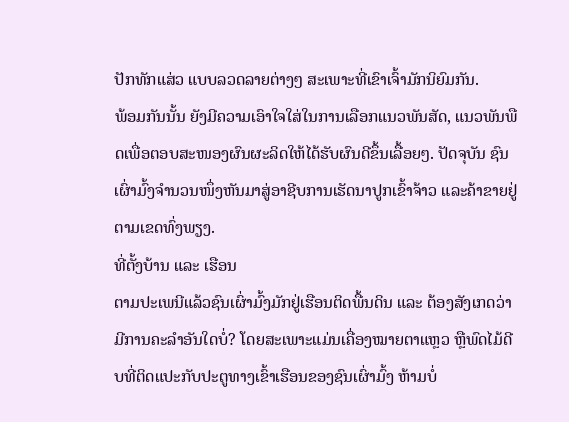ປັກທັກແສ່ວ ແບບລວດລາຍຕ່າງໆ ສະເພາະທີ່ເຂົາເຈົ້າມັກນິຍົມກັນ.
ພ້ອມກັນນັ້ນ ຍັງມີຄວາມເອົາໃຈໃສ່ໃນການເລືອກແນວພັນສັດ, ແນວພັນພືດເພື່ອຕອບສະໜອງຜົນຜະລິດໃຫ້ໄດ້ຮັບຜົນດີຂຶ້ນເລື້ອຍໆ. ປັດຈຸບັນ ຊົນເຜົ່າມົ້ງຈຳນວນໜຶ່ງຫັນມາສູ່ອາຊີບການເຮັດນາປູກເຂົ້າຈ້າວ ແລະຄ້າຂາຍຢູ່ຕາມເຂດທົ່ງພຽງ.
ທີ່ຕັ້ງບ້ານ ແລະ ເຮືອນ
ຕາມປະເພນີແລ້ວຊົນເຜົ່າມົ້ງມັກຢູ່ເຮືອນຕິດພື້ນດິນ ແລະ ຕ້ອງສັງເກດວ່າມີການຄະລຳອັນໃດບໍ່? ໂດຍສະເພາະແມ່ນເຄື່ອງໝາຍຕາແຫຼວ ຫຼືພົດໄມ້ດີບທີ່ຕິດແປະກັບປະຕູທາງເຂົ້າເຮືອນຂອງຊົນເຜົ່າມົ້ງ ຫ້າມບໍ່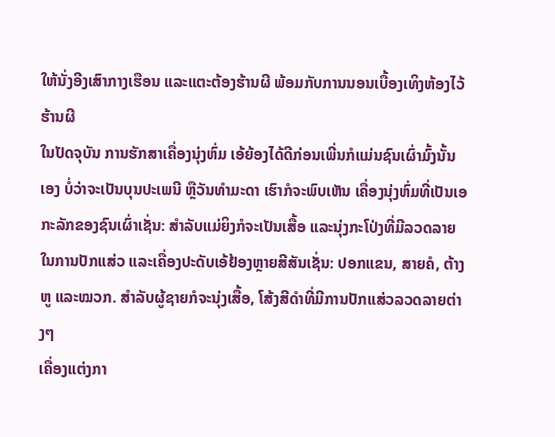ໃຫ້ນັ່ງອີງເສົາກາງເຮືອນ ແລະແຕະຕ້ອງຮ້ານຜີ ພ້ອມກັບການນອນເບື້ອງເທິງຫ້ອງໄວ້ຮ້ານຜີ
ໃນປັດຈຸບັນ ການຮັກສາເຄື່ອງນຸ່ງຫົ່ມ ເອ້ຍ້ອງໄດ້ດີກ່ອນເພີ່ນກໍແມ່ນຊົນເຜົ່າມົ້ງນັ້ນເອງ ບໍ່ວ່າຈະເປັນບຸນປະເພນີ ຫຼືວັນທຳມະດາ ເຮົາກໍຈະພົບເຫັນ ເຄື່ອງນຸ່ງຫົ່ມທີ່ເປັນເອກະລັກຂອງຊົນເຜົ່າເຊັ່ນ: ສຳລັບແມ່ຍິງກໍຈະເປັນເສື້ອ ແລະນຸ່ງກະໂປ່ງທີ່ມີລວດລາຍໃນການປັກແສ່ວ ແລະເຄື່ອງປະດັບເອ້ຢ້ອງຫຼາຍສີສັນເຊັ່ນ: ປອກແຂນ, ສາຍຄໍ, ຕ້າງຫູ ແລະໝວກ. ສໍາລັບຜູ້ຊາຍກໍຈະນຸ່ງເສື້ອ, ໂສ້ງສີດຳທີ່ມີການປັກແສ່ວລວດລາຍຕ່າງໆ
ເຄື່ອງແຕ່ງກາ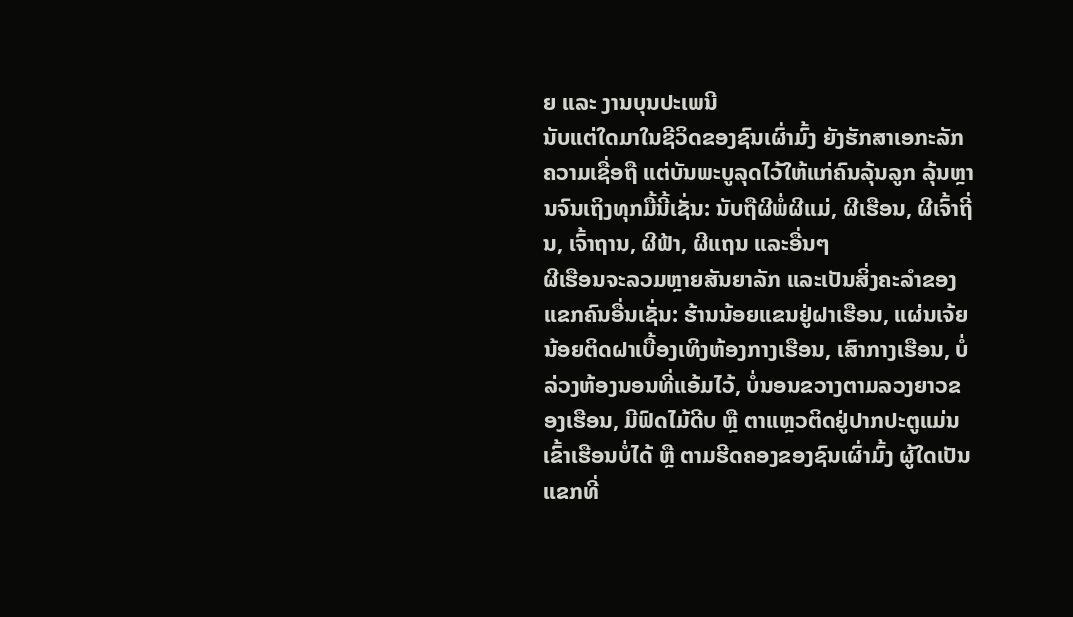ຍ ແລະ ງານບຸນປະເພນີ
ນັບແຕ່ໃດມາໃນຊີວິດຂອງຊົນເຜົ່າມົ້ງ ຍັງຮັກສາເອກະລັກຄວາມເຊື່ອຖື ແຕ່ບັນພະບູລຸດໄວ້ໃຫ້ແກ່ຄົນລຸ້ນລູກ ລຸ້ນຫຼານຈົນເຖິງທຸກມື້ນີ້ເຊັ່ນ: ນັບຖືຜີພໍ່ຜີແມ່, ຜີເຮືອນ, ຜີເຈົ້າຖີ່ນ, ເຈົ້າຖານ, ຜີຟ້າ, ຜີແຖນ ແລະອື່ນໆ
ຜີເຮືອນຈະລວມຫຼາຍສັນຍາລັກ ແລະເປັນສິ່ງຄະລຳຂອງແຂກຄົນອື່ນເຊັ່ນ: ຮ້ານນ້ອຍແຂນຢູ່ຝາເຮືອນ, ແຜ່ນເຈ້ຍນ້ອຍຕິດຝາເບື້ອງເທິງຫ້ອງກາງເຮືອນ, ເສົາກາງເຮືອນ, ບໍ່ລ່ວງຫ້ອງນອນທີ່ແອ້ມໄວ້, ບໍ່ນອນຂວາງຕາມລວງຍາວຂອງເຮືອນ, ມີຟົດໄມ້ດີບ ຫຼື ຕາແຫຼວຕິດຢູ່ປາກປະຕູແມ່ນເຂົ້າເຮືອນບໍ່ໄດ້ ຫຼື ຕາມຮີດຄອງຂອງຊົນເຜົ່າມົ້ງ ຜູ້ໃດເປັນແຂກທີ່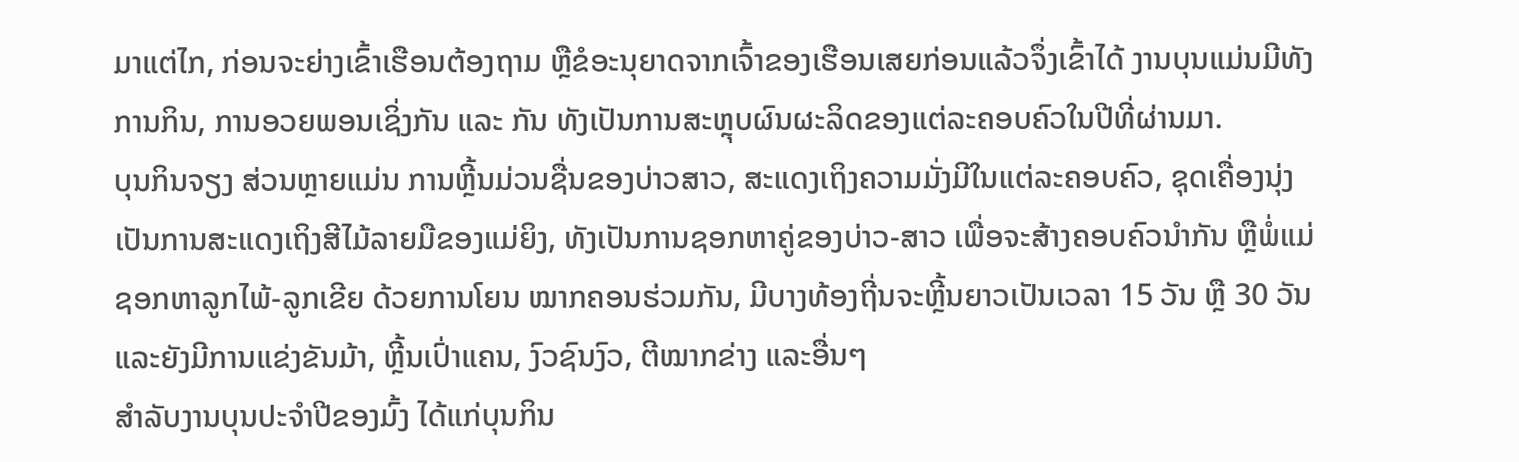ມາແຕ່ໄກ, ກ່ອນຈະຍ່າງເຂົ້າເຮືອນຕ້ອງຖາມ ຫຼືຂໍອະນຸຍາດຈາກເຈົ້າຂອງເຮືອນເສຍກ່ອນແລ້ວຈຶ່ງເຂົ້າໄດ້ ງານບຸນແມ່ນມີທັງການກິນ, ການອວຍພອນເຊິ່ງກັນ ແລະ ກັນ ທັງເປັນການສະຫຼຸບຜົນຜະລິດຂອງແຕ່ລະຄອບຄົວໃນປີທີ່ຜ່ານມາ.
ບຸນກິນຈຽງ ສ່ວນຫຼາຍແມ່ນ ການຫຼີ້ນມ່ວນຊື່ນຂອງບ່າວສາວ, ສະແດງເຖິງຄວາມມັ່ງມີໃນແຕ່ລະຄອບຄົວ, ຊຸດເຄື່ອງນຸ່ງເປັນການສະແດງເຖິງສີໄມ້ລາຍມືຂອງແມ່ຍິງ, ທັງເປັນການຊອກຫາຄູ່ຂອງບ່າວ-ສາວ ເພື່ອຈະສ້າງຄອບຄົວນຳກັນ ຫຼືພໍ່ແມ່ຊອກຫາລູກໄພ້-ລູກເຂີຍ ດ້ວຍການໂຍນ ໝາກຄອນຮ່ວມກັນ, ມີບາງທ້ອງຖີ່ນຈະຫຼີ້ນຍາວເປັນເວລາ 15 ວັນ ຫຼື 30 ວັນ ແລະຍັງມີການແຂ່ງຂັນມ້າ, ຫຼີ້ນເປົ່າແຄນ, ງົວຊົນງົວ, ຕີໝາກຂ່າງ ແລະອື່ນໆ
ສຳລັບງານບຸນປະຈຳປີຂອງມົ້ງ ໄດ້ແກ່ບຸນກິນ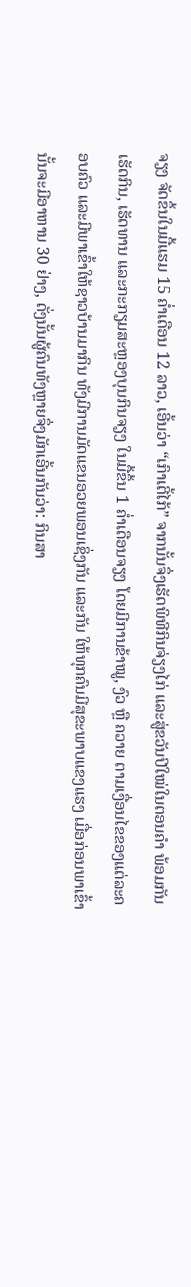ຈຽງ ຈັດຂຶ້ນໃນມື້ແຮມ 15 ຄ່ຳເດືອນ 12 ລາວ, ເອີ້ນວ່າ “ເກົາເຕີ້ໄກ້” ຈາກນັ້ນຈຶ່ງເຮັດພິທີກິນຈ່ຽງໄກ່ ແລະສູ່ຂວັນປີໃໝ່ໃນຕອນຄໍາ ພ້ອມກັນເຮັດກິນ, ເຮັດທານ ແລະກະກຽມສະຫຼອງບຸນກິນຈຽງ ໃນມື້ຂຶ້ນ 1 ຄໍ່າເດືອນຈຽງ ໂດຍມີການຂ້າໝູ, ງົວ ຫຼື ຄວາຍ ຕາມເງື່ອນໄຂຂອງແຕ່ລະຄອບຄົວ ແລະມີພາເຂົ້າໃຫ້ຊາວບ້ານມາກິນ ທັງມີການມັດແຂນອວຍພອນເຊິ່ງກັນ ແລະກັນ ໃຫ້ທຸກຄົນມີສຸຂະພາບແຂງແຮງ ເມື່ອກ່ອນພາເຂົ້ານັ້ນຈະມີອາຫານ 30 ຢ່າງ, ດັ່ງນັ້ນຜູ້ຄົນທັງຫຼາຍຈຶ່ງມັກເອີ້ນກັນວ່າ: ກິນສາ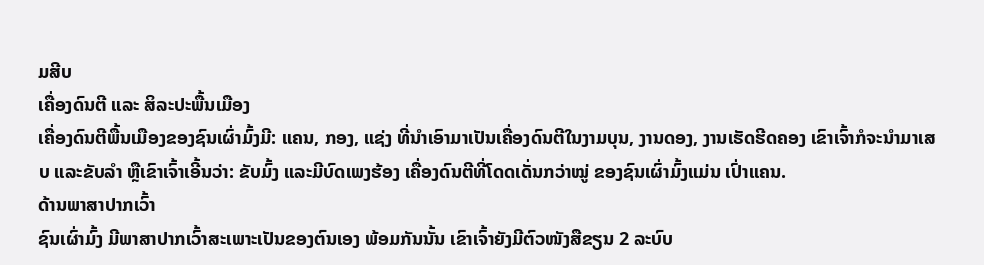ມສີບ
ເຄື່ອງດົນຕີ ແລະ ສິລະປະພື້ນເມືອງ
ເຄື່ອງດົນຕີພື້ນເມືອງຂອງຊົນເຜົ່າມົ້ງມີ: ແຄນ, ກອງ, ແຊ່ງ ທີ່ນຳເອົາມາເປັນເຄື່ອງດົນຕີໃນງາມບຸນ, ງານດອງ, ງານເຮັດຮີດຄອງ ເຂົາເຈົ້າກໍຈະນຳມາເສບ ແລະຂັບລຳ ຫຼືເຂົາເຈົ້າເອີ້ນວ່າ: ຂັບມົ້ງ ແລະມີບົດເພງຮ້ອງ ເຄື່ອງດົນຕີທີ່ໂດດເດັ່ນກວ່າໝູ່ ຂອງຊົນເຜົ່າມົ້ງແມ່ນ ເປົ່າແຄນ.
ດ້ານພາສາປາກເວົ້າ
ຊົນເຜົ່າມົ້ງ ມີພາສາປາກເວົ້າສະເພາະເປັນຂອງຕົນເອງ ພ້ອມກັນນັ້ນ ເຂົາເຈົ້າຍັງມີຕົວໜັງສືຂຽນ 2 ລະບົບ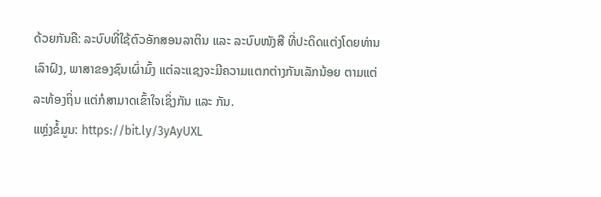ດ້ວຍກັນຄື: ລະບົບທີ່ໃຊ້ຕົວອັກສອນລາຕິນ ແລະ ລະບົບໜັງສື ທີ່ປະດິດແຕ່ງໂດຍທ່ານເລົາຝົງ, ພາສາຂອງຊົນເຜົ່າມົ້ງ ແຕ່ລະແຊງຈະມີຄວາມແຕກຕ່າງກັນເລັກນ້ອຍ ຕາມແຕ່ລະທ້ອງຖິ່ນ ແຕ່ກໍສາມາດເຂົ້າໃຈເຊິ່ງກັນ ແລະ ກັນ.
ແຫຼ່ງຂໍ້ມູນ: https://bit.ly/3yAyUXL